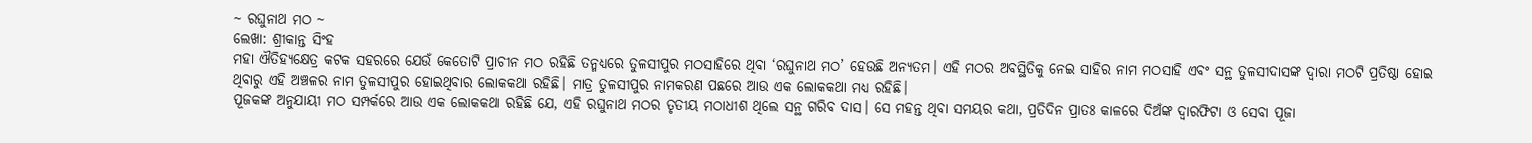~ ରଘୁନାଥ ମଠ ~
ଲେଖା: ଶ୍ରୀକାନ୍ତ ସିଂହ
ମହା ଐତିହ୍ୟକ୍ଷେତ୍ର କଟକ ସହରରେ ଯେଉଁ କେତୋଟି ପ୍ରାଚୀନ ମଠ ରହିଛି ତନ୍ମଧ୍ୟରେ ତୁଳସୀପୁର ମଠସାହିରେ ଥିବା ‘ରଘୁନାଥ ମଠ’ ହେଉଛି ଅନ୍ୟତମ। ଏହି ମଠର ଅବସ୍ଥିତିକୁ ନେଇ ସାହିର ନାମ ମଠସାହି ଏବଂ ସନ୍ଥ ତୁଳସୀଦାସଙ୍କ ଦ୍ୱାରା ମଠଟି ପ୍ରତିଷ୍ଠା ହୋଇ ଥିବାରୁ ଏହି ଅଞ୍ଚଳର ନାମ ତୁଳସୀପୁର ହୋଇଥିବାର ଲୋକକଥା ରହିଛି। ମାତ୍ର ତୁଳସୀପୁର ନାମକରଣ ପଛରେ ଆଉ ଏକ ଲୋକକଥା ମଧ୍ୟ ରହିଛି।
ପୂଜକଙ୍କ ଅନୁଯାୟୀ ମଠ ସମ୍ପର୍କରେ ଆଉ ଏକ ଲୋକକଥା ରହିଛି ଯେ, ଏହି ରଘୁନାଥ ମଠର ତୃତୀୟ ମଠାଧୀଶ ଥିଲେ ସନ୍ଥ ଗରିବ ଦାସ। ସେ ମହନ୍ତ ଥିବା ସମୟର କଥା, ପ୍ରତିଦିନ ପ୍ରାତଃ କାଳରେ ଦିଅଁଙ୍କ ଦ୍ୱାରଫିଟା ଓ ସେବା ପୂଜା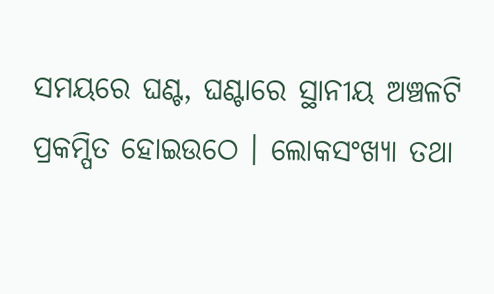ସମୟରେ ଘଣ୍ଟ, ଘଣ୍ଟାରେ ସ୍ଥାନୀୟ ଅଞ୍ଚଳଟି ପ୍ରକମ୍ପିତ ହୋଇଉଠେ । ଲୋକସଂଖ୍ୟା ତଥା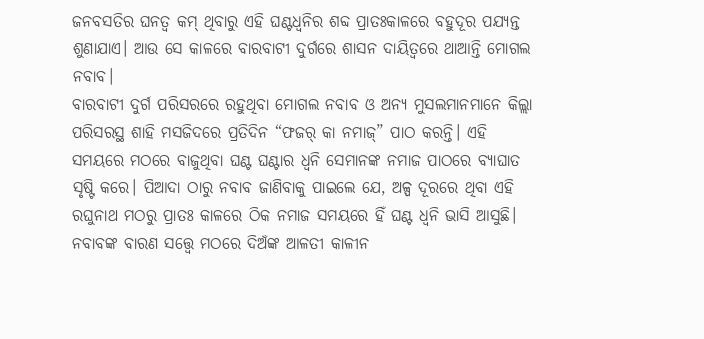ଜନବସତିର ଘନତ୍ବ କମ୍ ଥିବାରୁ ଏହି ଘଣ୍ଟଧ୍ୱନିର ଶବ୍ଦ ପ୍ରାତଃକାଳରେ ବହୁଦୂର ପଯ୍ୟନ୍ତ ଶୁଣାଯାଏ। ଆଉ ସେ କାଳରେ ବାରବାଟୀ ଦୁର୍ଗରେ ଶାସନ ଦାୟିତ୍ୱରେ ଥାଆନ୍ତି ମୋଗଲ ନବାବ।
ବାରବାଟୀ ଦୁର୍ଗ ପରିସରରେ ରହୁଥିବା ମୋଗଲ ନବାବ ଓ ଅନ୍ୟ ମୁସଲମାନମାନେ କିଲ୍ଲା ପରିସରସ୍ଥ ଶାହି ମସଜିଦରେ ପ୍ରତିଦିନ “ଫଜର୍ କା ନମାଜ୍” ପାଠ କରନ୍ତି। ଏହି ସମୟରେ ମଠରେ ବାଜୁଥିବା ଘଣ୍ଟ ଘଣ୍ଟାର ଧ୍ୱନି ସେମାନଙ୍କ ନମାଜ ପାଠରେ ବ୍ୟାଘାତ ସୃଷ୍ଟି କରେ। ପିଆଦା ଠାରୁ ନବାବ ଜାଣିବାକୁ ପାଇଲେ ଯେ, ଅଳ୍ପ ଦୂରରେ ଥିବା ଏହି ରଘୁନାଥ ମଠରୁ ପ୍ରାତଃ କାଳରେ ଠିକ ନମାଜ ସମୟରେ ହିଁ ଘଣ୍ଟ ଧ୍ୱନି ଭାସି ଆସୁଛି।
ନବାବଙ୍କ ବାରଣ ସତ୍ତ୍ୱେ ମଠରେ ଦିଅଁଙ୍କ ଆଳତୀ କାଳୀନ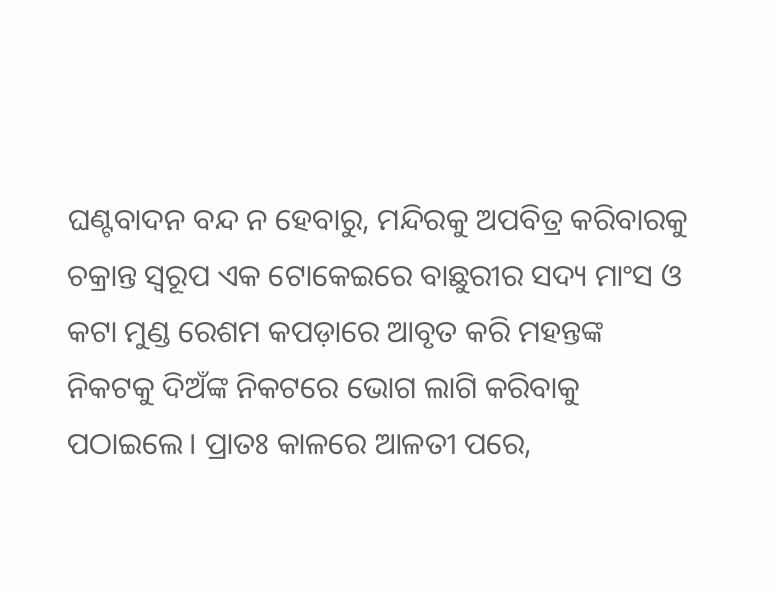ଘଣ୍ଟବାଦନ ବନ୍ଦ ନ ହେବାରୁ, ମନ୍ଦିରକୁ ଅପବିତ୍ର କରିବାରକୁ ଚକ୍ରାନ୍ତ ସ୍ୱରୂପ ଏକ ଟୋକେଇରେ ବାଛୁରୀର ସଦ୍ୟ ମାଂସ ଓ କଟା ମୁଣ୍ଡ ରେଶମ କପଡ଼ାରେ ଆବୃତ କରି ମହନ୍ତଙ୍କ ନିକଟକୁ ଦିଅଁଙ୍କ ନିକଟରେ ଭୋଗ ଲାଗି କରିବାକୁ ପଠାଇଲେ। ପ୍ରାତଃ କାଳରେ ଆଳତୀ ପରେ,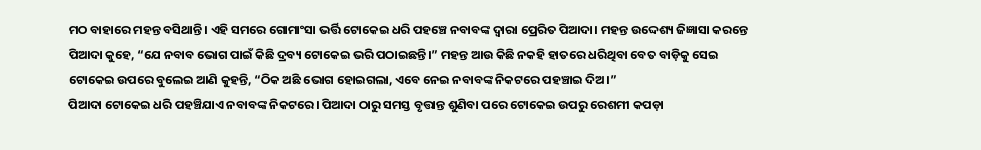ମଠ ବାହାରେ ମହନ୍ତ ବସିଥାନ୍ତି। ଏହି ସମରେ ଗୋମାଂସା ଭର୍ତ୍ତି ଟୋକେଇ ଧରି ପହଞ୍ଚେ ନବାବଙ୍କ ଦ୍ୱାରା ପ୍ରେରିତ ପିଆଦା। ମହନ୍ତ ଉଦ୍ଦେଶ୍ୟ ଜିଜ୍ଞାସା କରନ୍ତେ ପିଆଦା କୁହେ, “ଯେ ନବାବ ଭୋଗ ପାଇଁ କିଛି ଦ୍ରବ୍ୟ ଟୋକେଇ ଭରି ପଠାଇଛନ୍ତି।” ମହନ୍ତ ଆଉ କିଛି ନକହି ହାତରେ ଧରିଥିବା ବେତ ବାଡ଼ିକୁ ସେଇ ଟୋକେଇ ଉପରେ ବୁଲେଇ ଆଣି କୁହନ୍ତି, “ଠିକ ଅଛି ଭୋଗ ହୋଇଗଲା, ଏବେ ନେଇ ନବାବଙ୍କ ନିକଟରେ ପହଞ୍ଚାଇ ଦିଅ।”
ପିଆଦା ଟୋକେଇ ଧରି ପହଞ୍ଚିଯାଏ ନବାବଙ୍କ ନିକଟରେ। ପିଆଦା ଠାରୁ ସମସ୍ତ ବୃତ୍ତାନ୍ତ ଶୁଣିବା ପରେ ଟୋକେଇ ଉପରୁ ରେଶମୀ କପଡ଼ା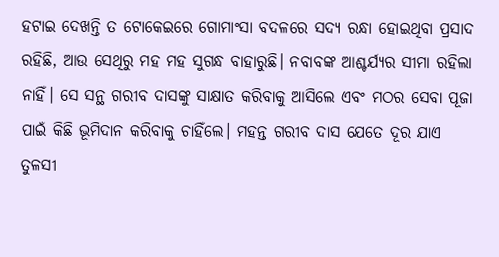ହଟାଇ ଦେଖନ୍ତି ତ ଟୋକେଇରେ ଗୋମାଂସା ବଦଳରେ ସଦ୍ୟ ରନ୍ଧା ହୋଇଥିବା ପ୍ରସାଦ ରହିଛି, ଆଉ ସେଥିରୁ ମହ ମହ ସୁଗନ୍ଧ ବାହାରୁଛି। ନବାବଙ୍କ ଆଶ୍ଚର୍ଯ୍ୟର ସୀମା ରହିଲା ନାହିଁ। ସେ ସନ୍ଥ ଗରୀବ ଦାସଙ୍କୁ ସାକ୍ଷାତ କରିବାକୁ ଆସିଲେ ଏବଂ ମଠର ସେବା ପୂଜା ପାଇଁ କିଛି ଭୂମିଦାନ କରିବାକୁ ଚାହିଁଲେ। ମହନ୍ତ ଗରୀବ ଦାସ ଯେତେ ଦୂର ଯାଏ ତୁଳସୀ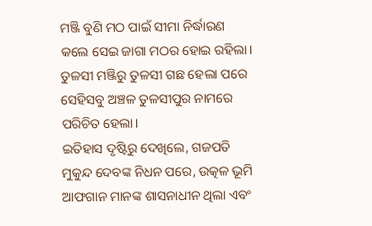ମଞ୍ଜି ବୁଣି ମଠ ପାଇଁ ସୀମା ନିର୍ଦ୍ଧାରଣ କଲେ ସେଇ ଜାଗା ମଠର ହୋଇ ରହିଲା। ତୁଳସୀ ମଞ୍ଜିରୁ ତୁଳସୀ ଗଛ ହେଲା ପରେ ସେହିସବୁ ଅଞ୍ଚଳ ତୁଳସୀପୁର ନାମରେ ପରିଚିତ ହେଲା।
ଇତିହାସ ଦୃଷ୍ଟିରୁ ଦେଖିଲେ, ଗଜପତି ମୁକୁନ୍ଦ ଦେବଙ୍କ ନିଧନ ପରେ, ଉତ୍କଳ ଭୂମି ଆଫଗାନ ମାନଙ୍କ ଶାସନାଧୀନ ଥିଲା ଏବଂ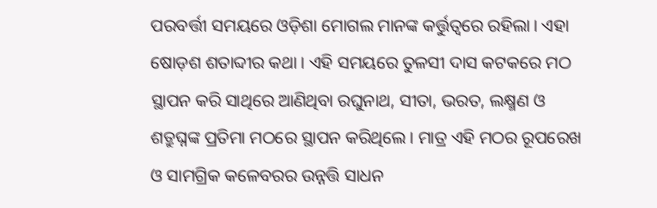ପରବର୍ତ୍ତୀ ସମୟରେ ଓଡ଼ିଶା ମୋଗଲ ମାନଙ୍କ କର୍ତ୍ତୁତ୍ୱରେ ରହିଲା। ଏହା ଷୋଡ଼ଶ ଶତାବ୍ଦୀର କଥା। ଏହି ସମୟରେ ତୁଳସୀ ଦାସ କଟକରେ ମଠ ସ୍ଥାପନ କରି ସାଥିରେ ଆଣିଥିବା ରଘୁନାଥ, ସୀତା, ଭରତ, ଲକ୍ଷ୍ମଣ ଓ ଶତ୍ରୁଘ୍ନଙ୍କ ପ୍ରତିମା ମଠରେ ସ୍ଥାପନ କରିଥିଲେ। ମାତ୍ର ଏହି ମଠର ରୂପରେଖ ଓ ସାମଗ୍ରିକ କଳେବରର ଉନ୍ନତ୍ତି ସାଧନ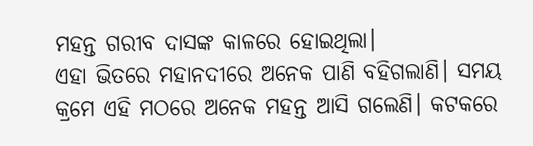ମହନ୍ତ ଗରୀବ ଦାସଙ୍କ କାଳରେ ହୋଇଥିଲା।
ଏହା ଭିତରେ ମହାନଦୀରେ ଅନେକ ପାଣି ବହିଗଲାଣି। ସମୟ କ୍ରମେ ଏହି ମଠରେ ଅନେକ ମହନ୍ତ ଆସି ଗଲେଣି। କଟକରେ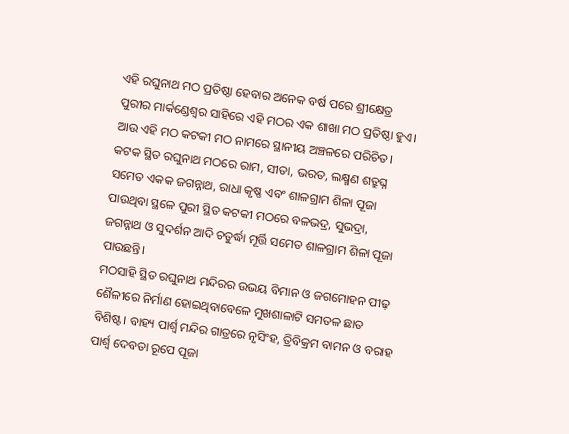ଏହି ରଘୁନାଥ ମଠ ପ୍ରତିଷ୍ଠା ହେବାର ଅନେକ ବର୍ଷ ପରେ ଶ୍ରୀକ୍ଷେତ୍ର ପୁରୀର ମାର୍କଣ୍ଡେଶ୍ୱର ସାହିରେ ଏହି ମଠର ଏକ ଶାଖା ମଠ ପ୍ରତିଷ୍ଠା ହୁଏ। ଆଉ ଏହି ମଠ କଟକୀ ମଠ ନାମରେ ସ୍ଥାନୀୟ ଅଞ୍ଚଳରେ ପରିଚିତ। କଟକ ସ୍ଥିତ ରଘୁନାଥ ମଠରେ ରାମ, ସୀତା, ଭରତ, ଲକ୍ଷ୍ମଣ ଶତ୍ରୁଘ୍ନ ସମେତ ଏକକ ଜଗନ୍ନାଥ, ରାଧା କୃଷ୍ଣ ଏବଂ ଶାଳଗ୍ରାମ ଶିଳା ପୂଜା ପାଉଥିବା ସ୍ଥଳେ ପୁରୀ ସ୍ଥିତ କଟକୀ ମଠରେ ବଳଭଦ୍ର, ସୁଭଦ୍ରା, ଜଗନ୍ନାଥ ଓ ସୁଦର୍ଶନ ଆଦି ଚତୁର୍ଦ୍ଧା ମୂର୍ତ୍ତି ସମେତ ଶାଳଗ୍ରାମ ଶିଳା ପୂଜା ପାଉଛନ୍ତି।
ମଠସାହି ସ୍ଥିତ ରଘୁନାଥ ମନ୍ଦିରର ଉଭୟ ବିମାନ ଓ ଜଗମୋହନ ପୀଢ଼ ଶୈଳୀରେ ନିର୍ମାଣ ହୋଇଥିବାବେଳେ ମୁଖଶାଳାଟି ସମତଳ ଛାତ ବିଶିଷ୍ଟ। ବାହ୍ୟ ପାର୍ଶ୍ଵ ମନ୍ଦିର ଗାତ୍ରରେ ନୃସିଂହ, ତ୍ରିବିକ୍ରମ ବାମନ ଓ ବରାହ ପାର୍ଶ୍ଵ ଦେବତା ରୂପେ ପୂଜା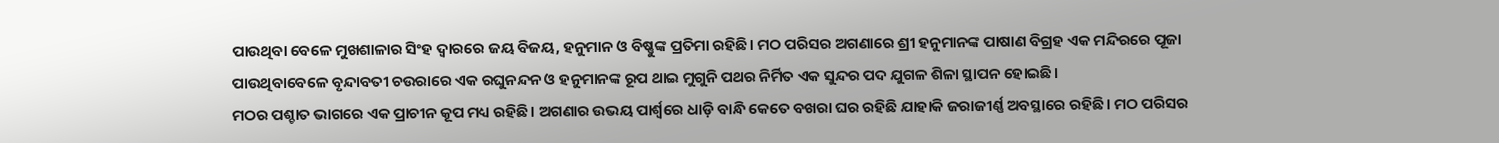ପାଉଥିବା ବେଳେ ମୁଖଶାଳାର ସିଂହ ଦ୍ୱାରରେ ଜୟ ବିଜୟ, ହନୁମାନ ଓ ବିଷ୍ଣୁଙ୍କ ପ୍ରତିମା ରହିଛି। ମଠ ପରିସର ଅଗଣାରେ ଶ୍ରୀ ହନୁମାନଙ୍କ ପାଷାଣ ବିଗ୍ରହ ଏକ ମନ୍ଦିରରେ ପୂଜା ପାଉଥିବାବେଳେ ବୃନ୍ଦାବତୀ ଚଉରାରେ ଏକ ରଘୁନନ୍ଦନ ଓ ହନୁମାନଙ୍କ ରୂପ ଥାଇ ମୁଗୁନି ପଥର ନିର୍ମିତ ଏକ ସୁନ୍ଦର ପଦ ଯୁଗଳ ଶିଳା ସ୍ଥାପନ ହୋଇଛି।
ମଠର ପଶ୍ଚାତ ଭାଗରେ ଏକ ପ୍ରାଚୀନ କୂପ ମଧ୍ୟ ରହିଛି। ଅଗଣାର ଉଭୟ ପାର୍ଶ୍ୱରେ ଧାଡ଼ି ବାନ୍ଧି କେତେ ବଖରା ଘର ରହିଛି ଯାହାକି ଜରାଜୀର୍ଣ୍ଣ ଅବସ୍ଥାରେ ରହିଛି। ମଠ ପରିସର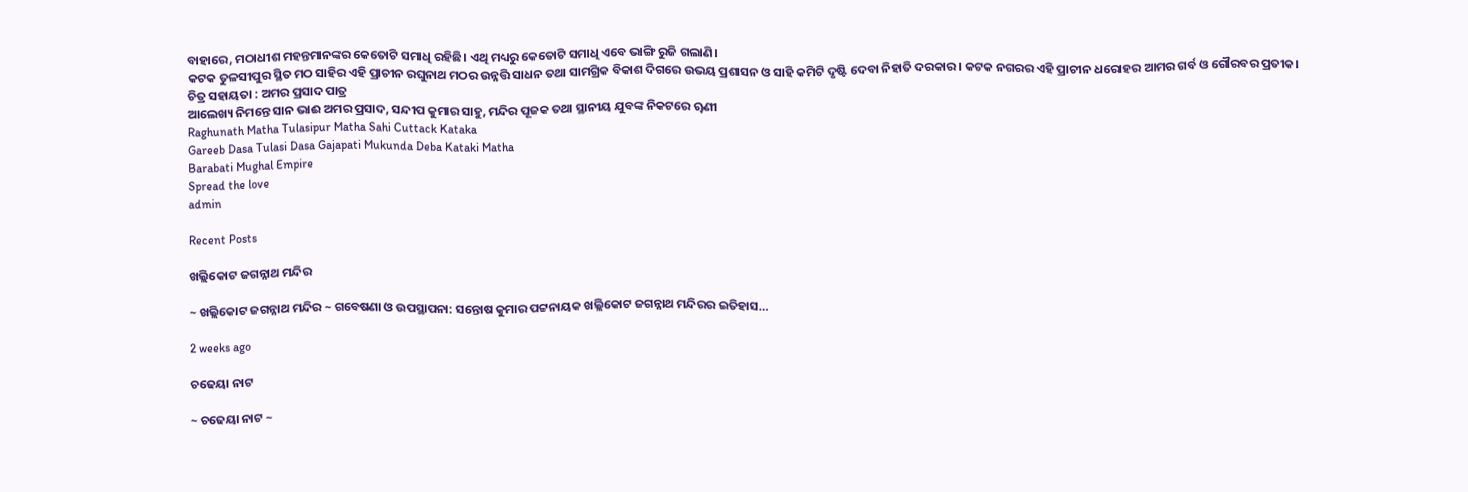ବାହାରେ, ମଠାଧୀଶ ମହନ୍ତମାନଙ୍କର କେତୋଟି ସମାଧି ରହିଛି। ଏଥି ମଧ୍ୟରୁ କେତୋଟି ସମାଧି ଏବେ ଭାଙ୍ଗି ରୁଜି ଗଲାଣି।
କଟକ ତୁଳସୀପୁର ସ୍ଥିତ ମଠ ସାହିର ଏହି ପ୍ରାଚୀନ ରଘୁନାଥ ମଠର ଉନ୍ନତ୍ତି ସାଧନ ତଥା ସାମଗ୍ରିକ ବିକାଶ ଦିଗରେ ଉଭୟ ପ୍ରଶାସନ ଓ ସାହି କମିଟି ଦୃଷ୍ଟି ଦେବା ନିହାତି ଦରକାର। କଟକ ନଗରର ଏହି ପ୍ରାଚୀନ ଧରୋହର ଆମର ଗର୍ବ ଓ ଗୌରବର ପ୍ରତୀକ।
ଚିତ୍ର ସହାୟତା : ଅମର ପ୍ରସାଦ ପାତ୍ର
ଆଲେଖ୍ୟ ନିମନ୍ତେ ସାନ ଭାଈ ଅମର ପ୍ରସାଦ, ସନ୍ଦୀପ କୁମାର ସାହୁ, ମନ୍ଦିର ପୂଜକ ତଥା ସ୍ଥାନୀୟ ଯୁବଙ୍କ ନିକଟରେ ୠଣୀ
Raghunath Matha Tulasipur Matha Sahi Cuttack Kataka
Gareeb Dasa Tulasi Dasa Gajapati Mukunda Deba Kataki Matha
Barabati Mughal Empire
Spread the love
admin

Recent Posts

ଖଲ୍ଲିକୋଟ ଜଗନ୍ନାଥ ମନ୍ଦିର

~ ଖଲ୍ଲିକୋଟ ଜଗନ୍ନାଥ ମନ୍ଦିର ~ ଗବେଷଣା ଓ ଉପସ୍ଥାପନା: ସନ୍ତୋଷ କୁମାର ପଟ୍ଟନାୟକ ଖଲ୍ଲିକୋଟ ଜଗନ୍ନାଥ ମନ୍ଦିରର ଇତିହାସ…

2 weeks ago

ଚଢେୟା ନାଟ

~ ଚଢେୟା ନାଟ ~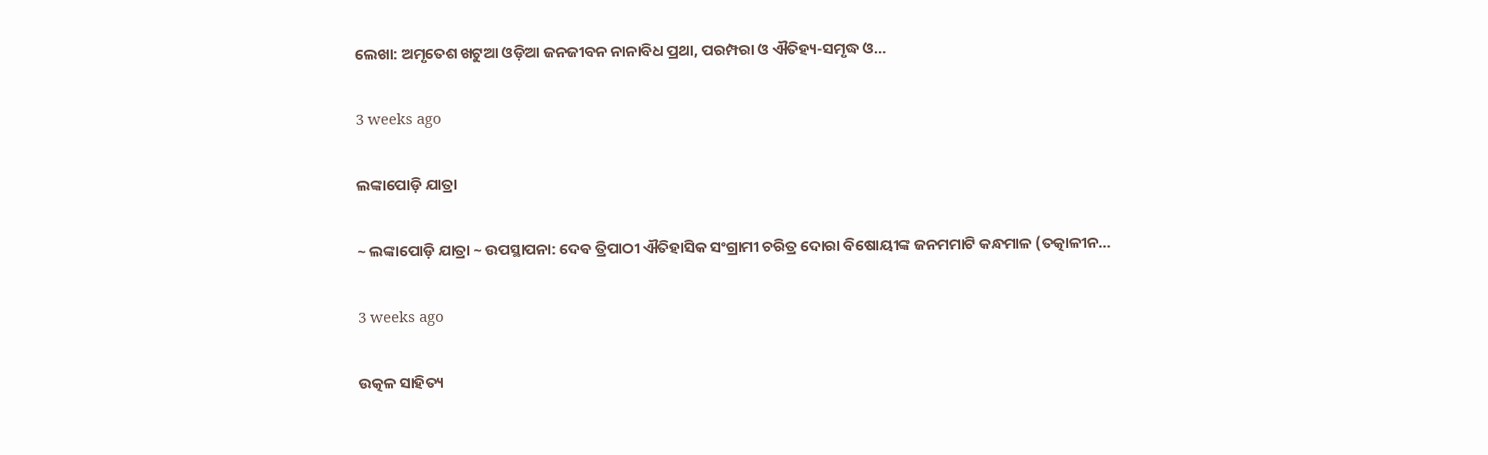ଲେଖା: ଅମୃତେଶ ଖଟୁଆ ଓଡ଼ିଆ ଜନଜୀବନ ନାନାବିଧ ପ୍ରଥା, ପରମ୍ପରା ଓ ଐତିହ୍ୟ-ସମୃଦ୍ଧ ଓ…

3 weeks ago

ଲଙ୍କାପୋଡ଼ି ଯାତ୍ରା

~ ଲଙ୍କାପୋଡ଼ି ଯାତ୍ରା ~ ଉପସ୍ଥାପନା: ଦେଵ ତ୍ରିପାଠୀ ଐତିହାସିକ ସଂଗ୍ରାମୀ ଚରିତ୍ର ଦୋରା ବିଷୋୟୀଙ୍କ ଜନମମାଟି କନ୍ଧମାଳ (ତତ୍କାଳୀନ…

3 weeks ago

ଉତ୍କଳ ସାହିତ୍ୟ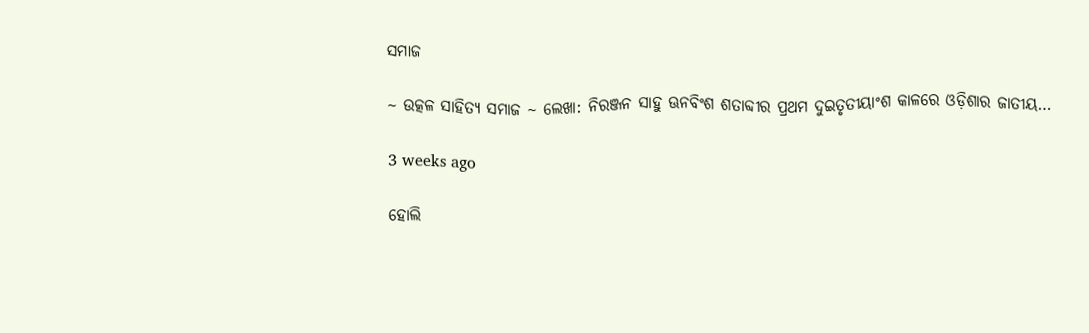ସମାଜ

~ ଉତ୍କଳ ସାହିତ୍ୟ ସମାଜ ~ ଲେଖା: ନିରଞ୍ଜନ ସାହୁ ଊନବିଂଶ ଶତାବ୍ଦୀର ପ୍ରଥମ ଦୁଇତୃତୀୟାଂଶ କାଳରେ ଓଡ଼ିଶାର ଜାତୀୟ…

3 weeks ago

ହୋଲି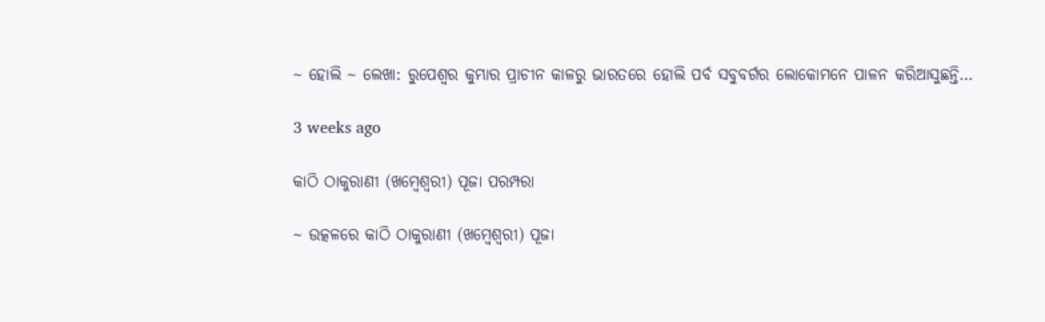~ ହୋଲି ~ ଲେଖା: ରୁପେଶ୍ୱର କୁମ୍ଭାର ପ୍ରାଚୀନ କାଳରୁ ଭାରତରେ ହୋଲି ପର୍ବ ସବୁବର୍ଗର ଲୋକୋମନେ ପାଳନ କରିଆସୁଛନ୍ତି…

3 weeks ago

କାଠି ଠାକୁରାଣୀ (ଖମ୍ବେଶ୍ଵରୀ) ପୂଜା ପରମ୍ପରା

~ ଉତ୍କଳରେ କାଠି ଠାକୁରାଣୀ (ଖମ୍ବେଶ୍ଵରୀ) ପୂଜା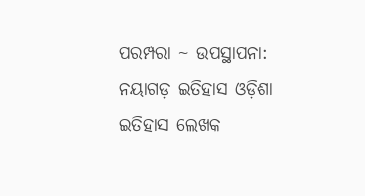ପରମ୍ପରା ~ ଉପସ୍ଥାପନା: ନୟାଗଡ଼ ଇତିହାସ ଓଡ଼ିଶା ଇତିହାସ ଲେଖକ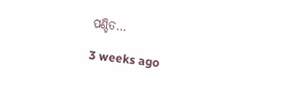ପଣ୍ଡିତ…

3 weeks ago